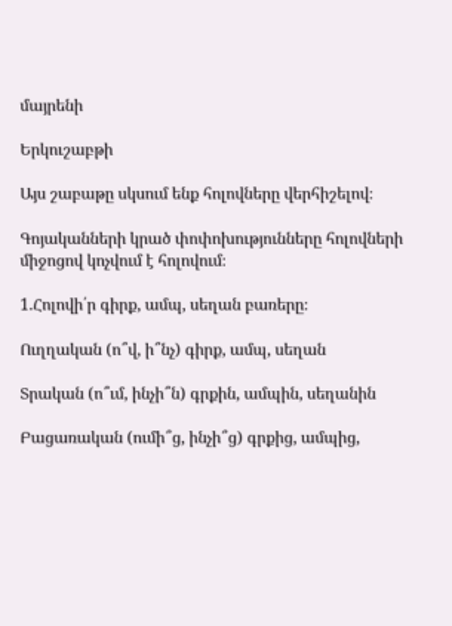մայրենի

Երկուշաբթի

Այս շաբաթը սկսում ենք հոլովները վերհիշելով։

Գոյականների կրած փոփոխությունները հոլովների միջոցով կոչվում է հոլովում։

1.Հոլովի՛ր գիրք, ամպ, սեղան բառերը։

Ուղղական (ո՞վ, ի՞նչ) գիրք, ամպ, սեղան

Տրական (ո՞ւմ, ինչի՞ն) գրքին, ամպին, սեղանին

Բացառական (ումի՞ց, ինչի՞ց) գրքից, ամպից,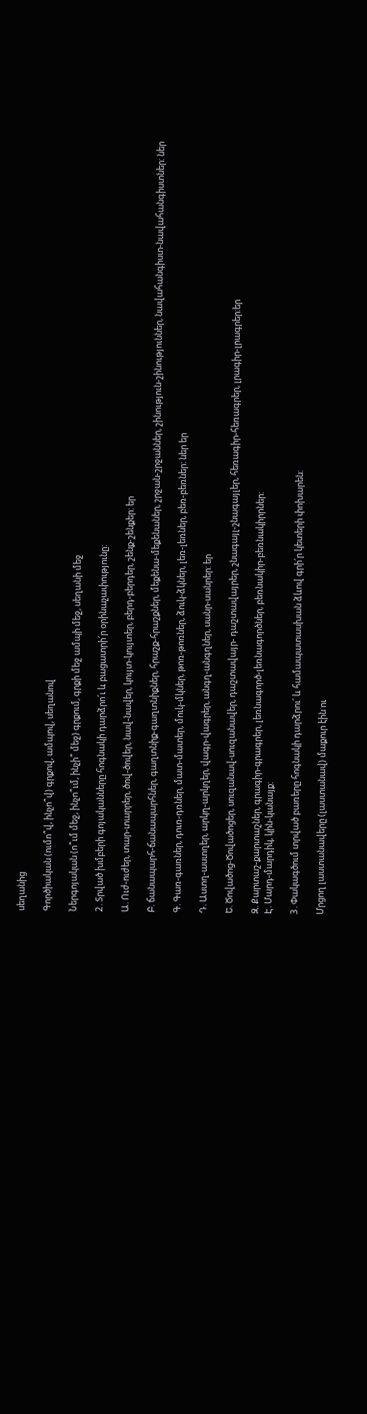սեղանից

Գործիական (ումո՞վ, ինչո՞վ) գրքով, ամպով, սեղանով

Ներգոյական (ո՞ւմ մեջ, ինչո՞ւմ, ինչի՞ մեջ) գրքում, գրքի մեջ ամպի մեջ, սեղանի մեջ

2․Տրված խմբերի գոյականները հոգնակի դարձրո՛ւ և բացատրի՛ր օրինաչափությունը:

Ա. Ուժ-ուժեր, տար-տարրեր, ծով-ծովեր, նավ-նավեր, կույտ-կույտեր, բերդ-բերդեր, շենք-շենքեր: եր

Բ. ճանապարհ-ճանապարհներ, գաղտնիք-գաղտնիքներ, հրաշք-հրաշքներ, մեքենա-մեքենաներ, շրջան-շրջաններ, շինություն-շինություններ, նավահանգիստ-նավահանգիստներ: ներ

Գ. Գառ-գառներ, դուռ-դռներ, մատ-մատեր, մուկ-մկներ, թոռ-թոռներ, ձուկ-ձկներ, լեռ-լեռներ, բեռ-բեռներ: ներ եր

Դ. Աստղ-աստղեր, արկղ-արկղեր, վագր-վագրեր, անգղ-անգղներ, սանր-սանրեր: եր

Ե. Ծովածոց-Ծովածոցեր, սուզանավ-սուզանավեր, դաշտավայր- դաշտավայրեր, շնագայլ-շնագայլեր, հեռագիր-հեռագրեր, լրագիր-լրագրեր:եր

Զ. Քարտաշ-քարտաշներ, գրագիր-գրագրեր, լեռնագործ-լեռնագործներ, բեռնակիր-բեռնակիրրներ:
Է. Մարդ-մարդիկ, կին-կանայք:

3․Փակագծում տրված բառերը հոգնակի դարձրու՛ և համապատասխան ձևով գրի՛ր կետերի փոխարեն:

Մրցող լաստանավերը (լաստանավ) մաքուր էին ու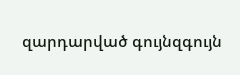զարդարված գույնզգույն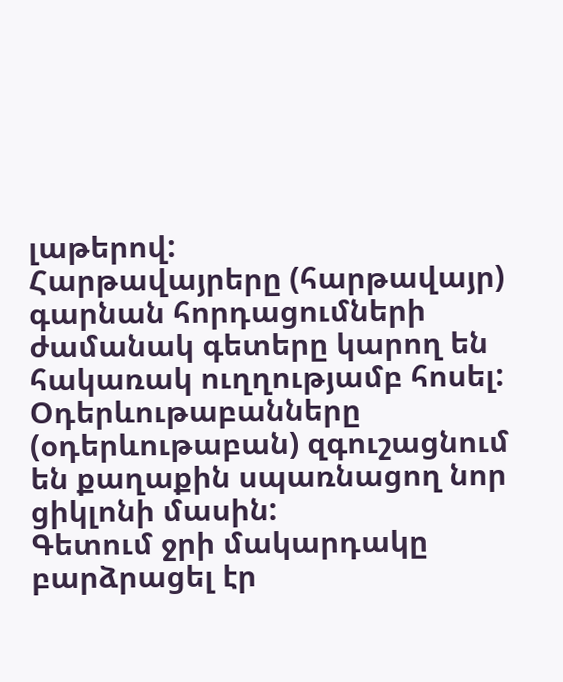լաթերով:
Հարթավայրերը (հարթավայր) գարնան հորդացումների ժամանակ գետերը կարող են հակառակ ուղղությամբ հոսել:
Օդերևութաբանները (օդերևութաբան) զգուշացնում են քաղաքին սպառնացող նոր ցիկլոնի մասին:
Գետում ջրի մակարդակը բարձրացել էր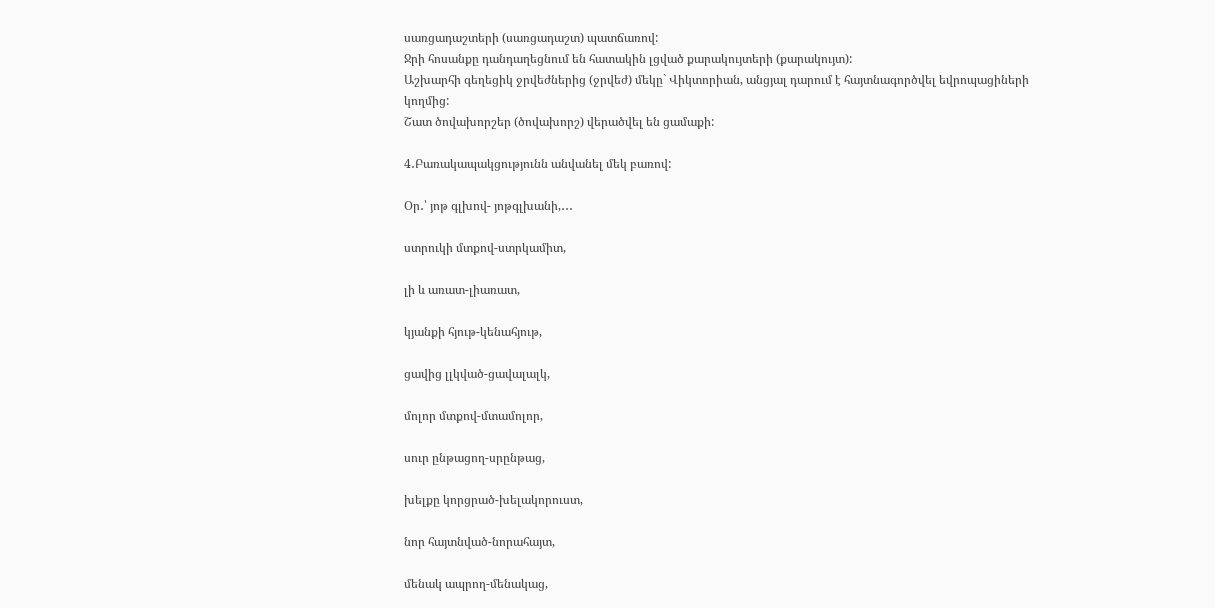սառցադաշտերի (սառցադաշտ) պատճառով:
Ջրի հոսանքը դանդաղեցնում են հատակին լցված քարակույտերի (քարակույտ):
Աշխարհի գեղեցիկ ջրվեժներից (ջրվեժ) մեկը` Վիկտորիան, անցյալ դարում է հայտնագործվել եվրոպացիների կողմից:
Շատ ծովախորշեր (ծովախորշ) վերածվել են ցամաքի:

4․Բառակապակցությունն անվանել մեկ բառով:

Օր․՝ յոթ գլխով- յոթգլխանի,․․․

ստրուկի մտքով-ստրկամիտ,

լի և առատ-լիառատ,

կյանքի հյութ-կենահյութ,

ցավից լլկված-ցավալալկ,

մոլոր մտքով-մտամոլոր,

սուր ընթացող-սրընթաց,

խելքը կորցրած-խելակորուստ,

նոր հայտնված-նորահայտ,

մենակ ապրող-մենակաց,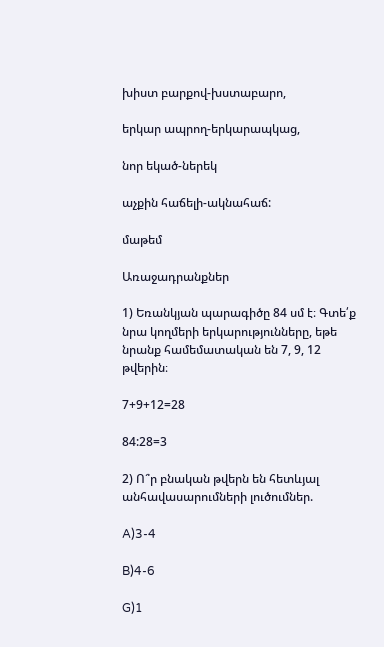խիստ բարքով-խստաբարո,

երկար ապրող-երկարապկաց,

նոր եկած-ներեկ

աչքին հաճելի-ակնահաճ:

մաթեմ

Առաջադրանքներ

1) Եռանկյան պարագիծը 84 սմ է։ Գտե՛ք նրա կողմերի երկարությունները, եթե նրանք համեմատական են 7, 9, 12 թվերին։

7+9+12=28

84:28=3

2) Ո՞ր բնական թվերն են հետևյալ անհավասարումների լուծումներ.

A)3-4

B)4-6

G)1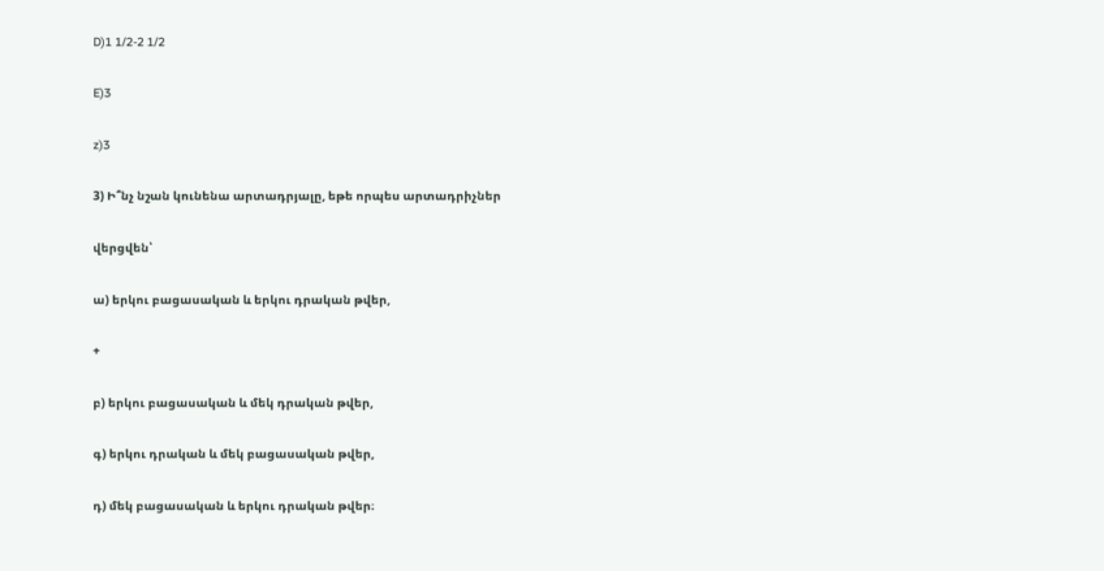D)1 1/2-2 1/2

E)3

z)3

3) Ի՞նչ նշան կունենա արտադրյալը, եթե որպես արտադրիչներ

վերցվեն՝

ա) երկու բացասական և երկու դրական թվեր,

+

բ) երկու բացասական և մեկ դրական թվեր,

գ) երկու դրական և մեկ բացասական թվեր,

դ) մեկ բացասական և երկու դրական թվեր։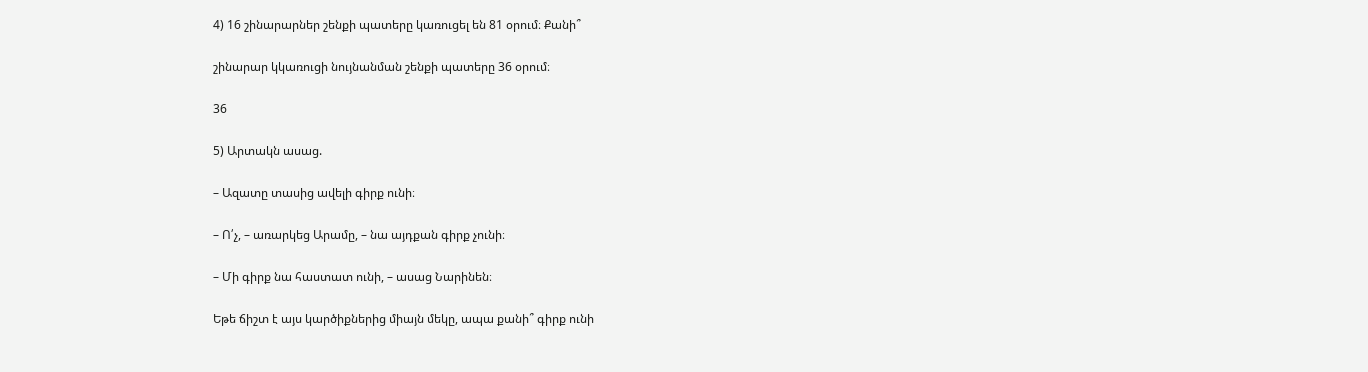4) 16 շինարարներ շենքի պատերը կառուցել են 81 օրում։ Քանի՞

շինարար կկառուցի նույնանման շենքի պատերը 36 օրում։

36

5) Արտակն ասաց.

– Ազատը տասից ավելի գիրք ունի։

– Ո՛չ, – առարկեց Արամը, – նա այդքան գիրք չունի։

– Մի գիրք նա հաստատ ունի, – ասաց Նարինեն։

Եթե ճիշտ է այս կարծիքներից միայն մեկը, ապա քանի՞ գիրք ունի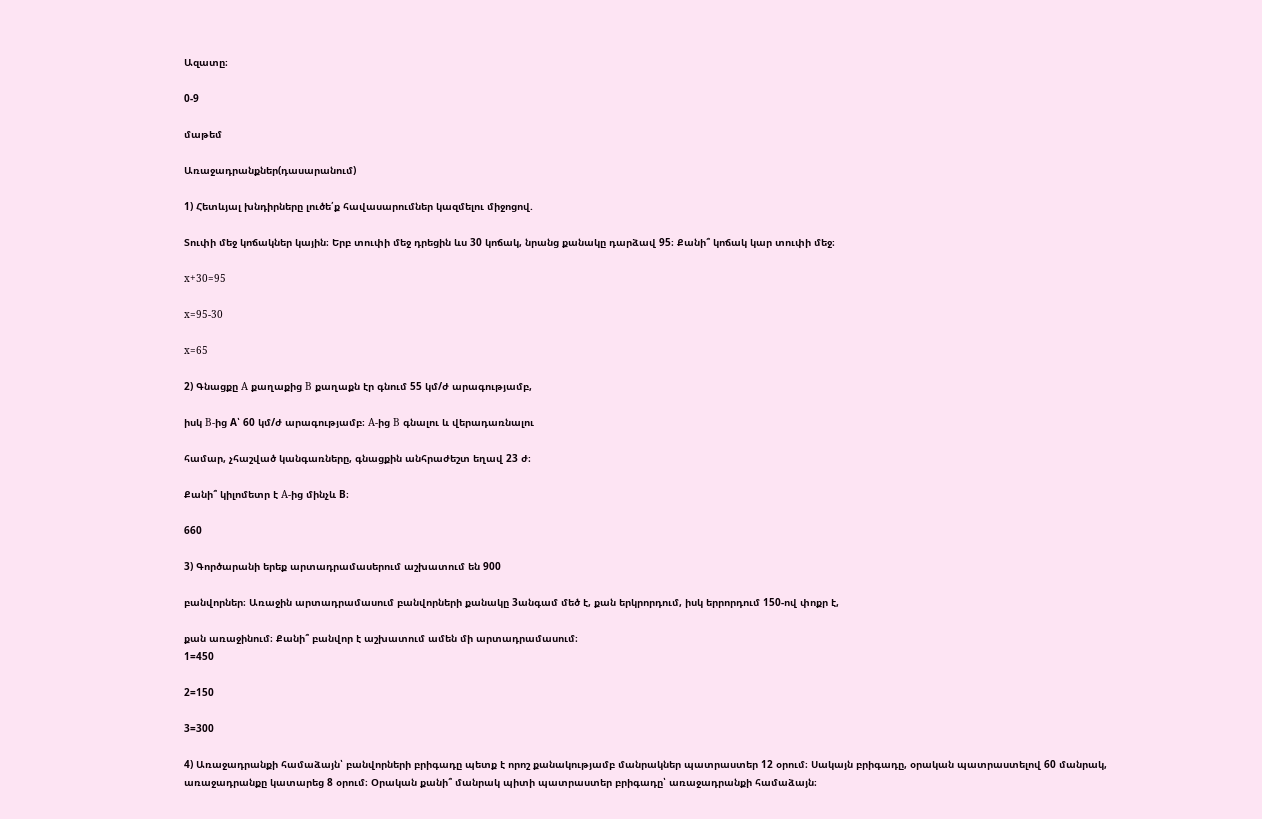Ազատը։

0-9

մաթեմ

Առաջադրանքներ(դասարանում)

1) Հետևյալ խնդիրները լուծե՛ք հավասարումներ կազմելու միջոցով.

Տուփի մեջ կոճակներ կային։ Երբ տուփի մեջ դրեցին ևս 30 կոճակ, նրանց քանակը դարձավ 95։ Քանի՞ կոճակ կար տուփի մեջ։

x+30=95

x=95-30

x=65

2) Գնացքը A քաղաքից B քաղաքն էր գնում 55 կմ/ժ արագությամբ,

իսկ B-ից A՝ 60 կմ/ժ արագությամբ։ A-ից B գնալու և վերադառնալու

համար, չհաշված կանգառները, գնացքին անհրաժեշտ եղավ 23 ժ։

Քանի՞ կիլոմետր է A-ից մինչև B։

660

3) Գործարանի երեք արտադրամասերում աշխատում են 900

բանվորներ։ Առաջին արտադրամասում բանվորների քանակը 3անգամ մեծ է, քան երկրորդում, իսկ երրորդում 150-ով փոքր է,

քան առաջինում։ Քանի՞ բանվոր է աշխատում ամեն մի արտադրամասում։
1=450

2=150

3=300

4) Առաջադրանքի համաձայն՝ բանվորների բրիգադը պետք է որոշ քանակությամբ մանրակներ պատրաստեր 12 օրում։ Սակայն բրիգադը, օրական պատրաստելով 60 մանրակ, առաջադրանքը կատարեց 8 օրում։ Օրական քանի՞ մանրակ պիտի պատրաստեր բրիգադը՝ առաջադրանքի համաձայն։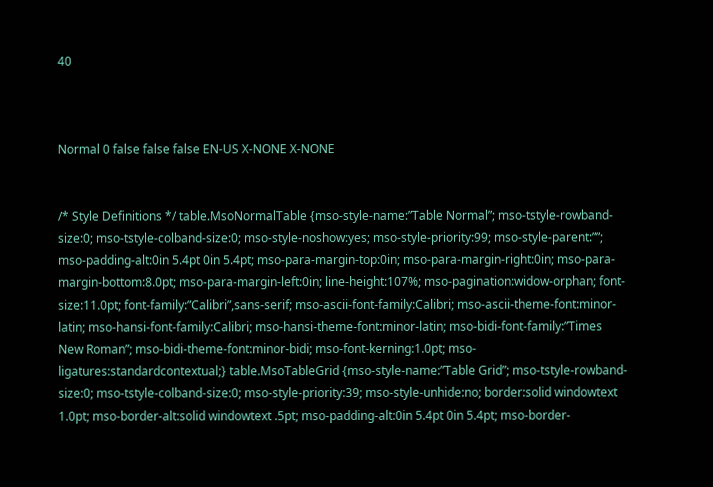40



Normal 0 false false false EN-US X-NONE X-NONE


/* Style Definitions */ table.MsoNormalTable {mso-style-name:”Table Normal”; mso-tstyle-rowband-size:0; mso-tstyle-colband-size:0; mso-style-noshow:yes; mso-style-priority:99; mso-style-parent:””; mso-padding-alt:0in 5.4pt 0in 5.4pt; mso-para-margin-top:0in; mso-para-margin-right:0in; mso-para-margin-bottom:8.0pt; mso-para-margin-left:0in; line-height:107%; mso-pagination:widow-orphan; font-size:11.0pt; font-family:”Calibri”,sans-serif; mso-ascii-font-family:Calibri; mso-ascii-theme-font:minor-latin; mso-hansi-font-family:Calibri; mso-hansi-theme-font:minor-latin; mso-bidi-font-family:”Times New Roman”; mso-bidi-theme-font:minor-bidi; mso-font-kerning:1.0pt; mso-ligatures:standardcontextual;} table.MsoTableGrid {mso-style-name:”Table Grid”; mso-tstyle-rowband-size:0; mso-tstyle-colband-size:0; mso-style-priority:39; mso-style-unhide:no; border:solid windowtext 1.0pt; mso-border-alt:solid windowtext .5pt; mso-padding-alt:0in 5.4pt 0in 5.4pt; mso-border-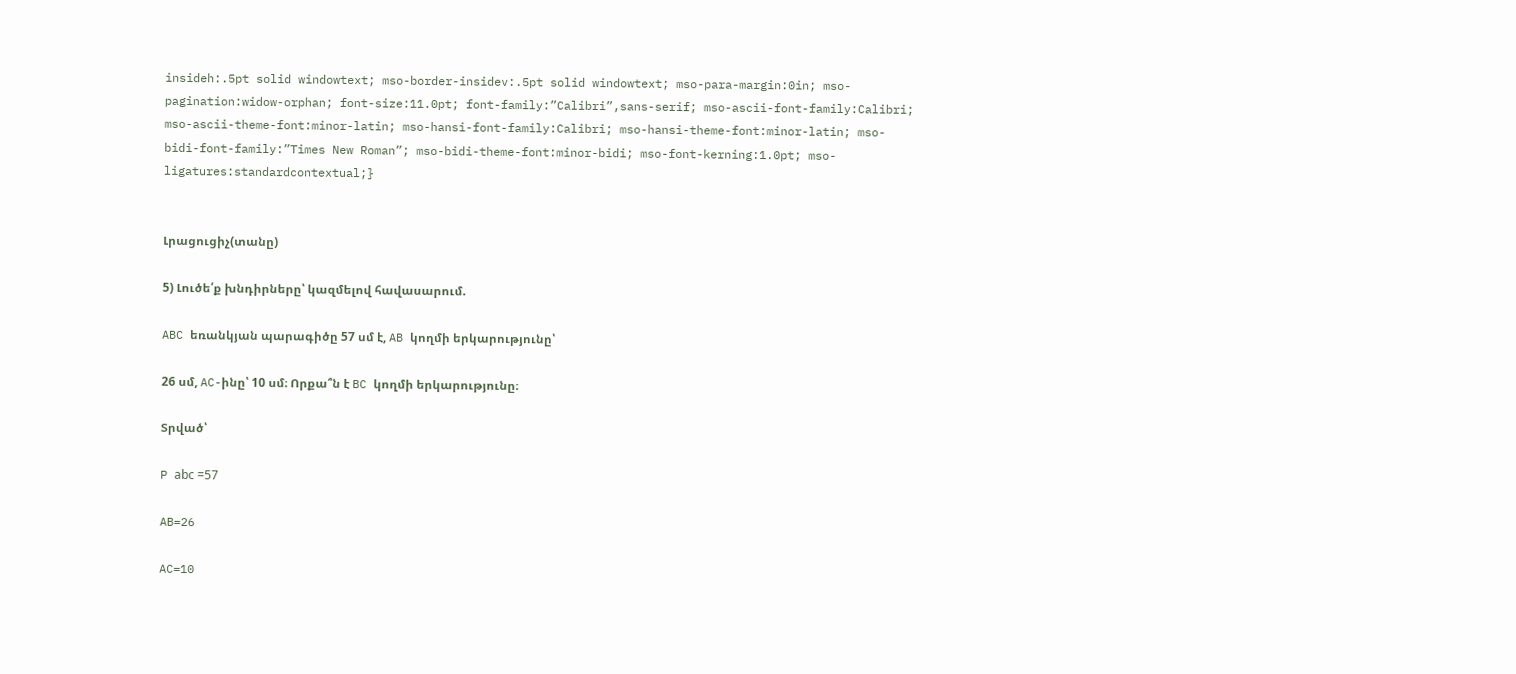insideh:.5pt solid windowtext; mso-border-insidev:.5pt solid windowtext; mso-para-margin:0in; mso-pagination:widow-orphan; font-size:11.0pt; font-family:”Calibri”,sans-serif; mso-ascii-font-family:Calibri; mso-ascii-theme-font:minor-latin; mso-hansi-font-family:Calibri; mso-hansi-theme-font:minor-latin; mso-bidi-font-family:”Times New Roman”; mso-bidi-theme-font:minor-bidi; mso-font-kerning:1.0pt; mso-ligatures:standardcontextual;}


Լրացուցիչ(տանը)

5) Լուծե՛ք խնդիրները՝ կազմելով հավասարում.

ABC եռանկյան պարագիծը 57 սմ է, AB կողմի երկարությունը՝

26 սմ, AC-ինը՝ 10 սմ։ Որքա՞ն է BC կողմի երկարությունը։

Տրված՝

P аbc =57

AB=26

AC=10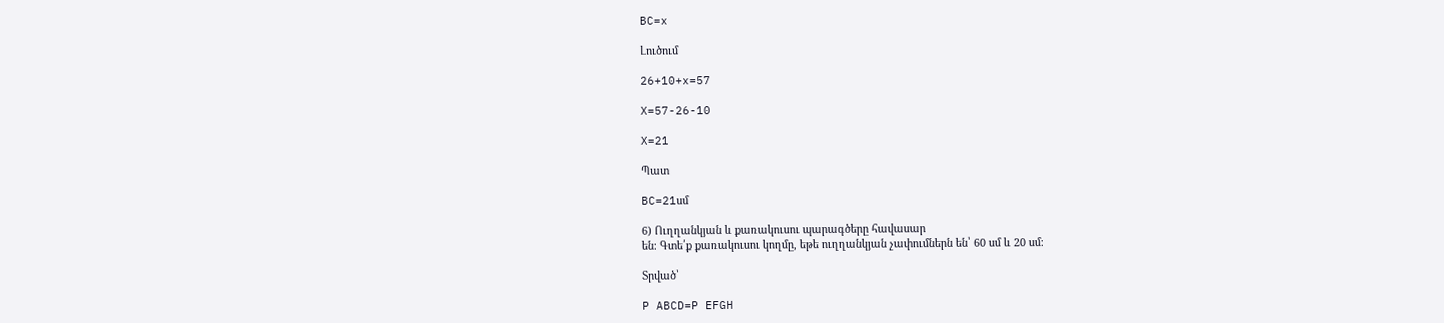BC=x

Լուծում

26+10+x=57

X=57-26-10

X=21

Պատ

BC=21սմ

6) Ուղղանկյան և քառակուսու պարագծերը հավասար
են։ Գտե՛ք քառակուսու կողմը, եթե ուղղանկյան չափումներն են՝ 60 սմ և 20 սմ։

Տրված՝

P ABCD=P EFGH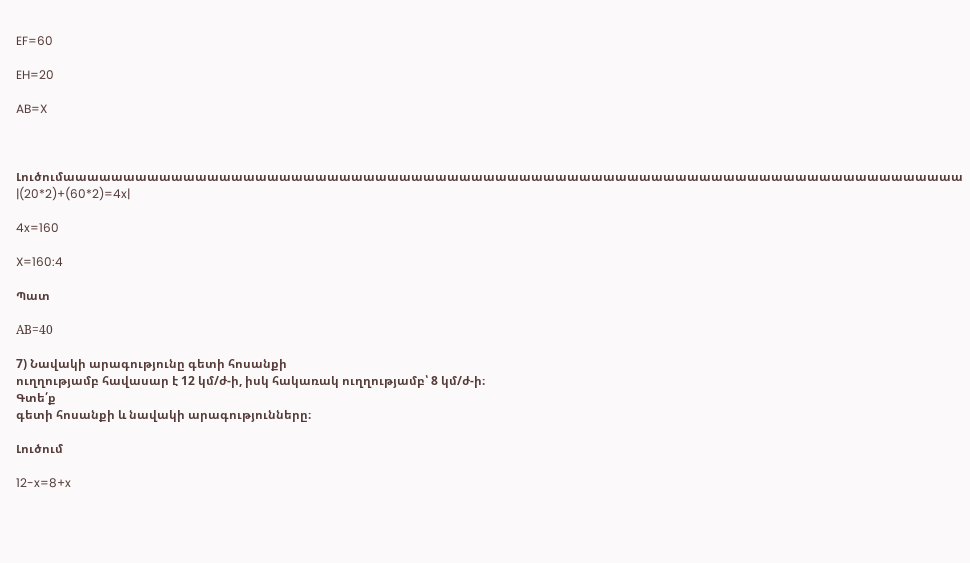EF=60

EH=20

AB=X



Լուծումաաաաաաաաաաաաաաաաաաաաաաաաաաաաաաաաաաաաաաաաաաաաաաաաաաաաաաաաաաաաաաաաաաաաաաաաաաա
|(20*2)+(60*2)=4x|

4x=160

X=160:4

Պատ

АB=40

7) Նավակի արագությունը գետի հոսանքի
ուղղությամբ հավասար է 12 կմ/ժ-ի, իսկ հակառակ ուղղությամբ՝ 8 կմ/ժ-ի։
Գտե՛ք
գետի հոսանքի և նավակի արագությունները։

Լուծում

12-x=8+x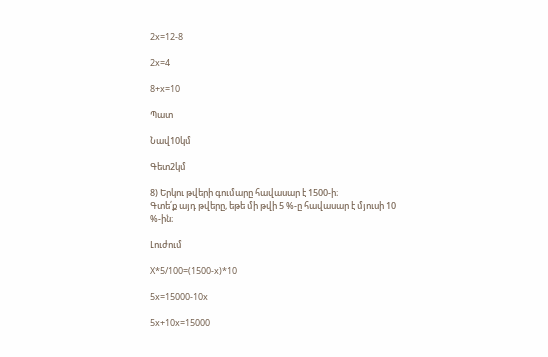2x=12-8

2x=4

8+x=10

Պատ

Նավ10կմ

Գետ2կմ

8) Երկու թվերի գումարը հավասար է 1500-ի։
Գտե՛ք այդ թվերը, եթե մի թվի 5 %-ը հավասար է մյուսի 10 %-ին։

Լուժում

X*5/100=(1500-x)*10

5x=15000-10x

5x+10x=15000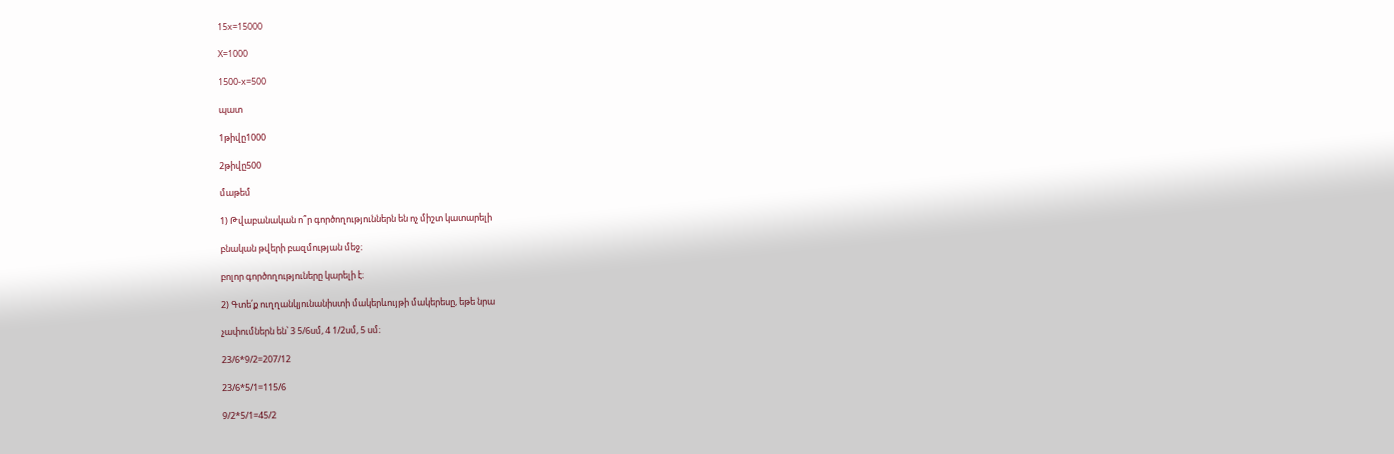15x=15000

X=1000

1500-x=500

պատ

1թիվը1000

2թիվը500

մաթեմ

1) Թվաբանական ո՞ր գործողություններն են ոչ միշտ կատարելի

բնական թվերի բազմության մեջ։

բոլոր գործողություները կարելի է։

2) Գտե՛ք ուղղանկյունանիստի մակերևույթի մակերեսը, եթե նրա

չափումներն են՝ 3 5/6սմ, 4 1/2սմ, 5 սմ։

23/6*9/2=207/12

23/6*5/1=115/6

9/2*5/1=45/2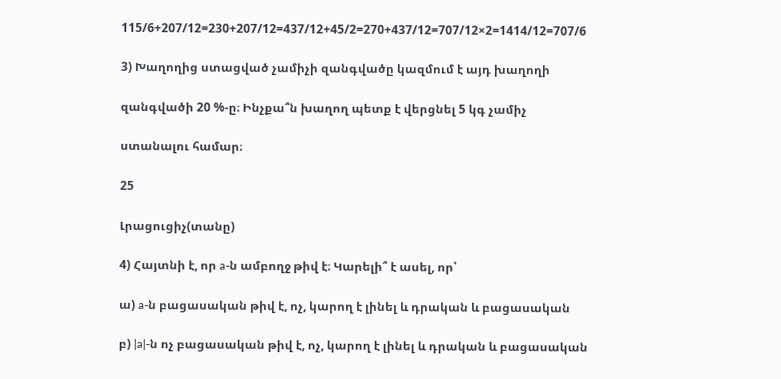115/6+207/12=230+207/12=437/12+45/2=270+437/12=707/12×2=1414/12=707/6

3) Խաղողից ստացված չամիչի զանգվածը կազմում է այդ խաղողի

զանգվածի 20 %-ը։ Ինչքա՞ն խաղող պետք է վերցնել 5 կգ չամիչ

ստանալու համար։

25

Լրացուցիչ(տանը)

4) Հայտնի է, որ a-ն ամբողջ թիվ է։ Կարելի՞ է ասել, որ՝

ա) a-ն բացասական թիվ է, ոչ, կարող է լինել և դրական և բացասական

բ) |a|-ն ոչ բացասական թիվ է, ոչ, կարող է լինել և դրական և բացասական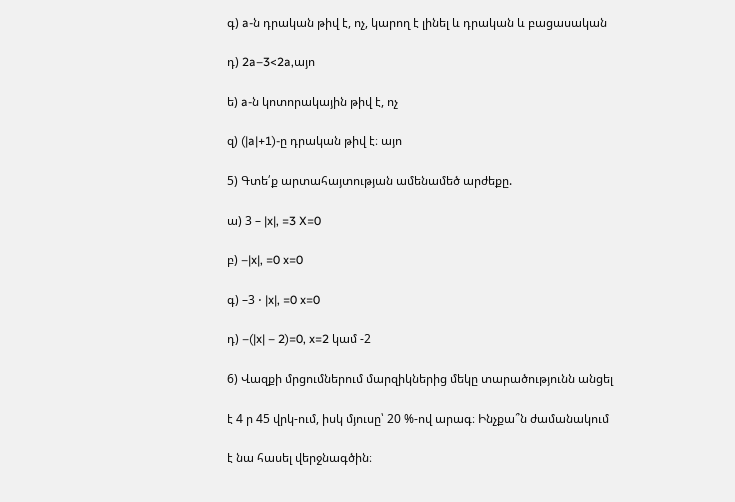գ) a-ն դրական թիվ է, ոչ, կարող է լինել և դրական և բացասական

դ) 2a–3<2a,այո

ե) a-ն կոտորակային թիվ է, ոչ

զ) (|a|+1)-ը դրական թիվ է։ այո

5) Գտե՛ք արտահայտության ամենամեծ արժեքը.

ա) 3 – |x|, =3 X=0

բ) –|x|, =0 x=0

գ) –3 ⋅ |x|, =0 x=0

դ) –(|x| – 2)=0, x=2 կամ -2

6) Վազքի մրցումներում մարզիկներից մեկը տարածությունն անցել

է 4 ր 45 վրկ-ում, իսկ մյուսը՝ 20 %-ով արագ։ Ինչքա՞ն ժամանակում

է նա հասել վերջնագծին։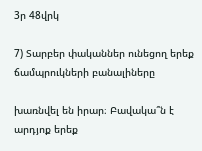3ր 48վրկ

7) Տարբեր փականներ ունեցող երեք ճամպրուկների բանալիները

խառնվել են իրար։ Բավակա՞ն է արդյոք երեք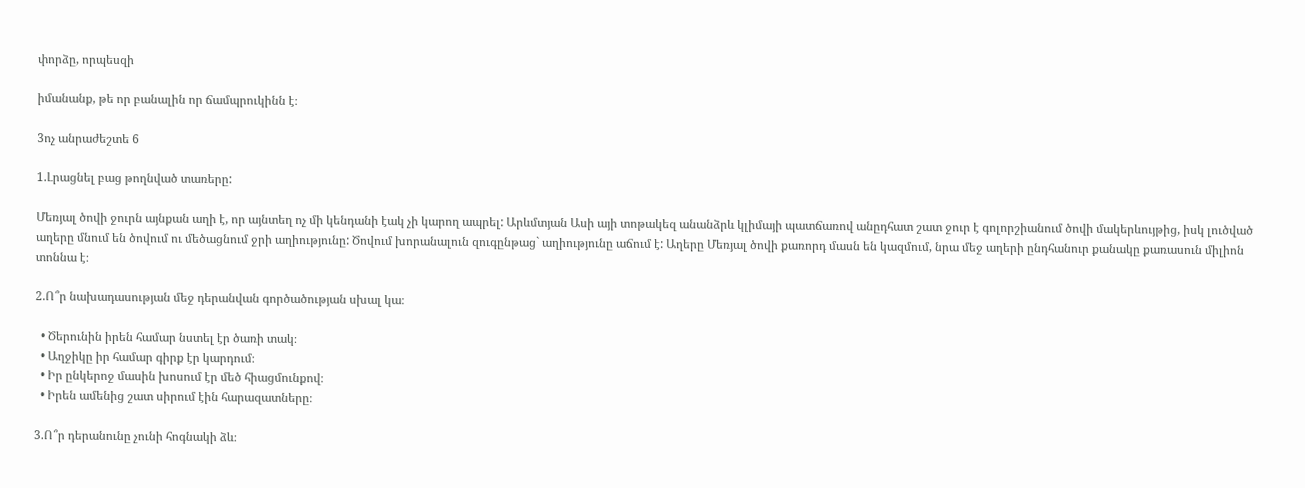փորձը, որպեսզի

իմանանք, թե որ բանալին որ ճամպրուկինն է։

3ոչ անրաժեշտե 6

1.Լրացնել բաց թողնված տառերը:

Մեռյալ ծովի ջուրն այնքան աղի է, որ այնտեղ ոչ մի կենդանի էակ չի կարող ապրել: Արևմտյան Ասի այի տոթակեզ անանձրև կլիմայի պատճառով անըդհատ շատ ջուր է գոլորշիանում ծովի մակերևույթից, իսկ լուծված աղերը մնում են ծովում ու մեծացնում ջրի աղիությունը: Ծովում խորանալուն զուգընթաց` աղիությունը աճում է: Աղերը Մեռյալ ծովի քառորդ մասն են կազմում, նրա մեջ աղերի ընդհանուր քանակը քառասուն միլիոն տոննա է։

2.Ո՞ր նախադասության մեջ դերանվան գործածության սխալ կա։

  • Ծերունին իրեն համար նստել էր ծառի տակ։
  • Աղջիկը իր համար գիրք էր կարդում։
  • Իր ընկերոջ մասին խոսում էր մեծ հիացմունքով։
  • Իրեն ամենից շատ սիրում էին հարազատները։

3.Ո՞ր դերանունը չունի հոգնակի ձև։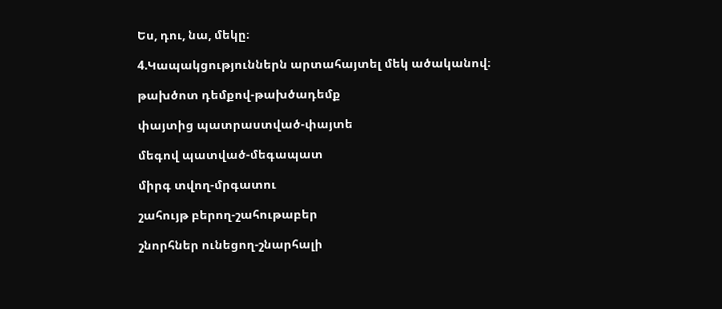Ես, դու, նա, մեկը։

4.Կապակցություններն արտահայտել մեկ ածականով։

թախծոտ դեմքով-թախծադեմք

փայտից պատրաստված-փայտե

մեգով պատված-մեգապատ

միրգ տվող-մրգատու

շահույթ բերող-շահութաբեր

շնորհներ ունեցող-շնարհալի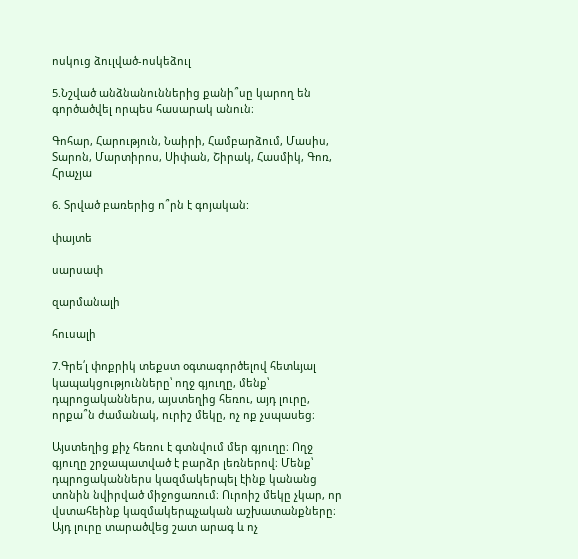ոսկուց ձուլված-ոսկեձուլ

5.Նշված անձնանուններից քանի՞սը կարող են գործածվել որպես հասարակ անուն։

Գոհար, Հարություն, Նաիրի, Համբարձում, Մասիս, Տարոն, Մարտիրոս, Սիփան, Շիրակ, Հասմիկ, Գոռ, Հրաչյա

6. Տրված բառերից ո՞րն է գոյական:

փայտե

սարսափ

զարմանալի

հուսալի

7.Գրե՛լ փոքրիկ տեքստ օգտագործելով հետևյալ կապակցությունները՝ ողջ գյուղը, մենք՝ դպրոցականներս, այստեղից հեռու, այդ լուրը, որքա՞ն ժամանակ, ուրիշ մեկը, ոչ ոք չսպասեց։

Այստեղից քիչ հեռու է գտնվում մեր գյուղը։ Ողջ գյուղը շրջապատված է բարձր լեռներով։ Մենք՝ դպրոցականներս կազմակերպել էինք կանանց տոնին նվիրված միջոցառում։ Ուրոիշ մեկը չկար, որ վստահեինք կազմակերպչական աշխատանքները։ Այդ լուրը տարածվեց շատ արագ և ոչ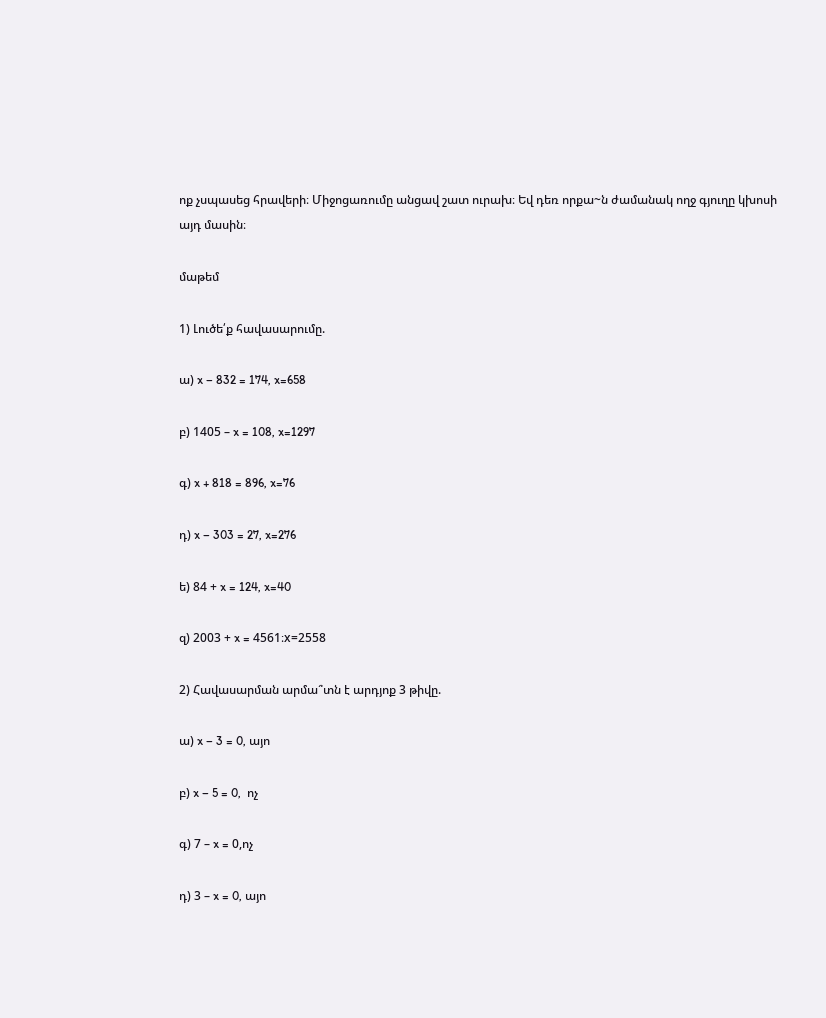ոք չսպասեց հրավերի։ Միջոցառումը անցավ շատ ուրախ։ Եվ դեռ որքա~ն ժամանակ ողջ գյուղը կխոսի այդ մասին։

մաթեմ

1) Լուծե՛ք հավասարումը.

ա) x – 832 = 174, x=658

բ) 1405 – x = 108, x=1297

գ) x + 818 = 896, x=76

դ) x – 303 = 27, x=276

ե) 84 + x = 124, x=40

զ) 2003 + x = 4561։x=2558

2) Հավասարման արմա՞տն է արդյոք 3 թիվը.

ա) x – 3 = 0, այո

բ) x – 5 = 0,  ոչ

գ) 7 – x = 0,ոչ

դ) 3 – x = 0, այո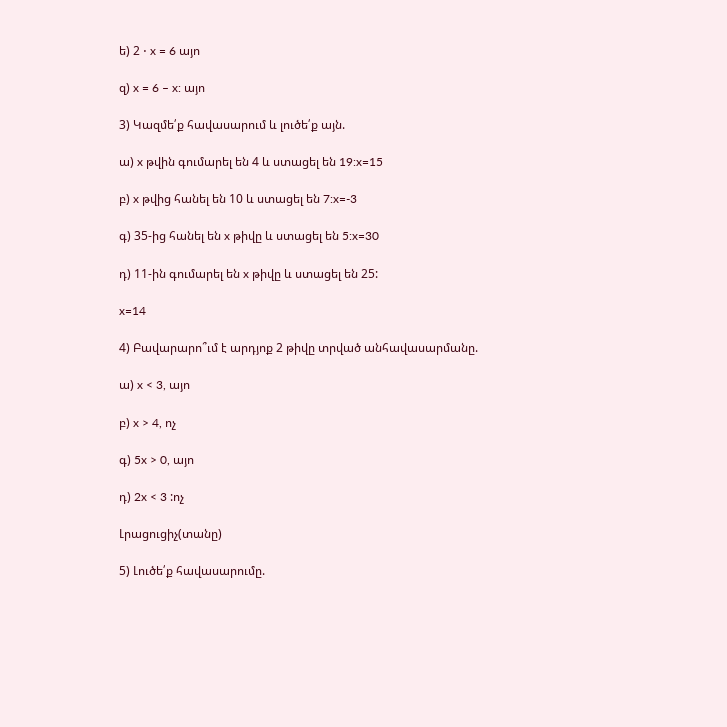ե) 2 ⋅ x = 6 այո

զ) x = 6 – x: այո

3) Կազմե՛ք հավասարում և լուծե՛ք այն.

ա) x թվին գումարել են 4 և ստացել են 19:x=15

բ) x թվից հանել են 10 և ստացել են 7:x=-3

գ) 35-ից հանել են x թիվը և ստացել են 5:x=30

դ) 11-ին գումարել են x թիվը և ստացել են 25:

x=14

4) Բավարարո՞ւմ է արդյոք 2 թիվը տրված անհավասարմանը.

ա) x < 3, այո

բ) x > 4, ոչ

գ) 5x > 0, այո

դ) 2x < 3 :ոչ

Լրացուցիչ(տանը)

5) Լուծե՛ք հավասարումը.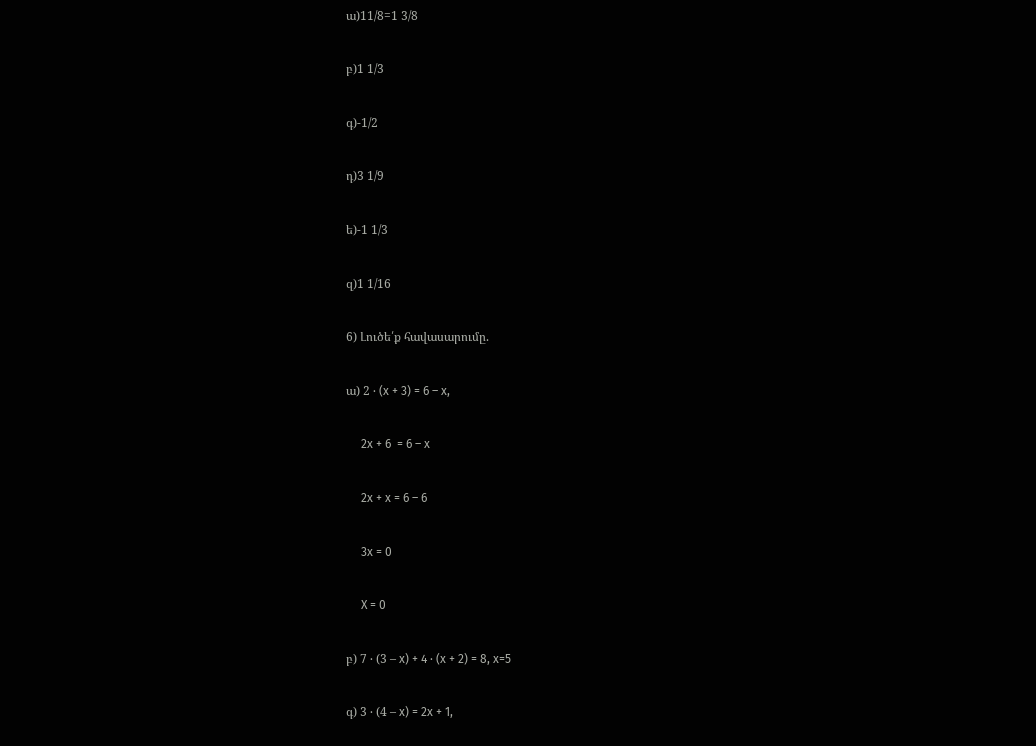ա)11/8=1 3/8

բ)1 1/3

գ)-1/2

դ)3 1/9

ե)-1 1/3

զ)1 1/16

6) Լուծե՛ք հավասարումը.

ա) 2 ⋅ (x + 3) = 6 – x,

     2x + 6  = 6 – x

     2x + x = 6 – 6

     3x = 0

     X = 0

բ) 7 ⋅ (3 – x) + 4 ⋅ (x + 2) = 8, x=5

գ) 3 ⋅ (4 – x) = 2x + 1,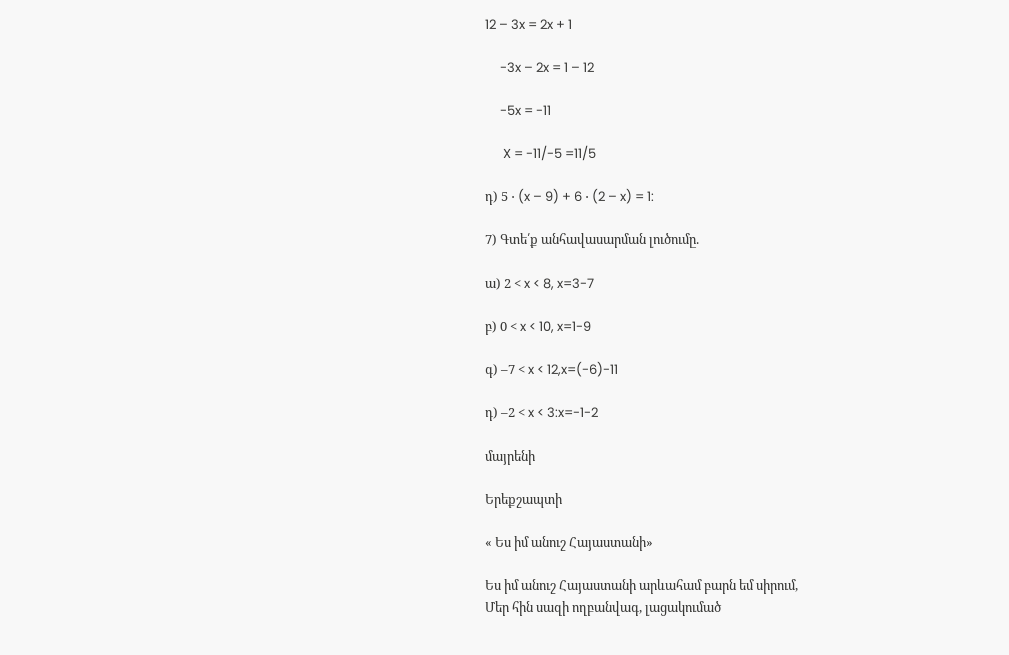12 – 3x = 2x + 1

     -3x – 2x = 1 – 12

     -5x = -11

      X = -11/-5 =11/5

դ) 5 ⋅ (x – 9) + 6 ⋅ (2 – x) = 1:

7) Գտե՛ք անհավասարման լուծումը.

ա) 2 < x < 8, x=3-7

բ) 0 < x < 10, x=1-9

գ) –7 < x < 12,x=(-6)-11

դ) –2 < x < 3:x=-1-2

մայրենի

Երեքշապտի

« Ես իմ անուշ Հայաստանի»

Ես իմ անուշ Հայաստանի արևահամ բարն եմ սիրում,
Մեր հին սազի ողբանվագ, լացակումած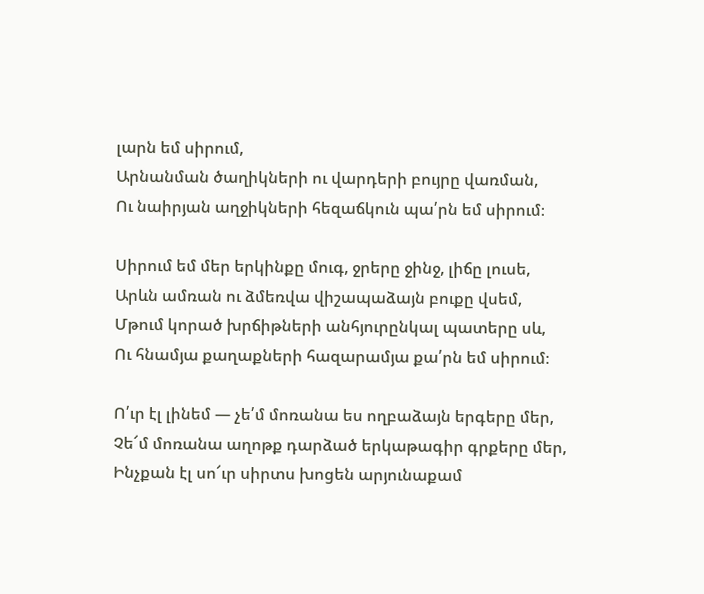լարն եմ սիրում,
Արնանման ծաղիկների ու վարդերի բույրը վառման,
Ու նաիրյան աղջիկների հեզաճկուն պա՛րն եմ սիրում։

Սիրում եմ մեր երկինքը մուգ, ջրերը ջինջ, լիճը լուսե,
Արևն ամռան ու ձմեռվա վիշապաձայն բուքը վսեմ,
Մթում կորած խրճիթների անհյուրընկալ պատերը սև,
Ու հնամյա քաղաքների հազարամյա քա՛րն եմ սիրում։

Ո՛ւր էլ լինեմ — չե՛մ մոռանա ես ողբաձայն երգերը մեր,
Չե՜մ մոռանա աղոթք դարձած երկաթագիր գրքերը մեր,
Ինչքան էլ սո՜ւր սիրտս խոցեն արյունաքամ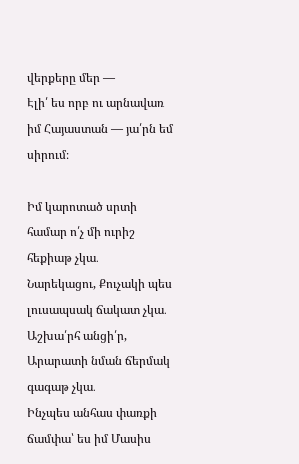վերքերը մեր —
Էլի՛ ես որբ ու արնավառ իմ Հայաստան — յա՛րն եմ սիրում։

Իմ կարոտած սրտի համար ո՛չ մի ուրիշ հեքիաթ չկա․
Նարեկացու, Քուչակի պես լուսապսակ ճակատ չկա․
Աշխա՛րհ անցի՛ր, Արարատի նման ճերմակ գագաթ չկա․
Ինչպես անհաս փառքի ճամփա՝ ես իմ Մասիս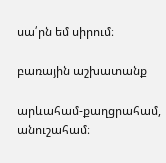սա՛րն եմ սիրում։

բառային աշխատանք

արևահամ-քաղցրահամ, անուշահամ։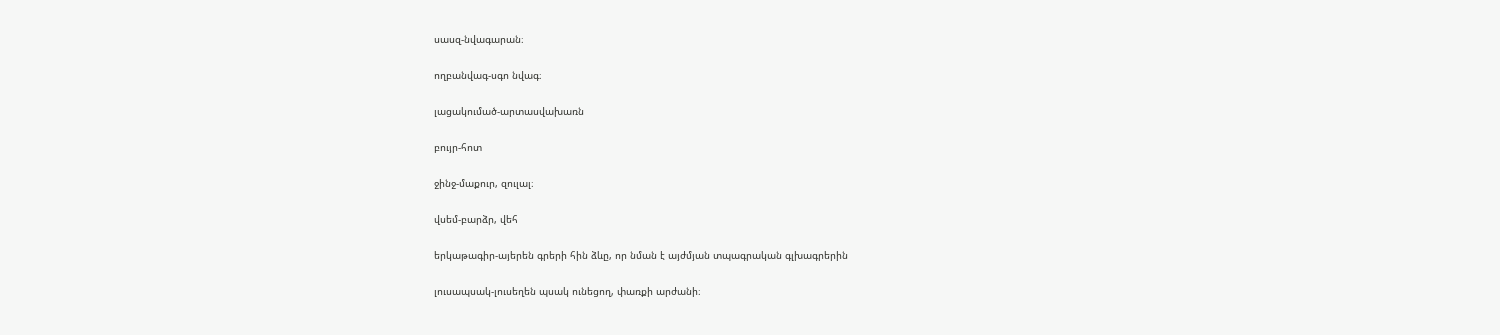սասզ-նվագարան։

ողբանվագ-սգո նվագ։

լացակումած-արտասվախառն

բույր-հոտ

ջինջ-մաքուր, զուլալ։

վսեմ-բարձր, վեհ

երկաթագիր-այերեն գրերի հին ձևը, որ նման է այժմյան տպագրական գլխագրերին

լուսապսակ-լուսեղեն պսակ ունեցող, փառքի արժանի։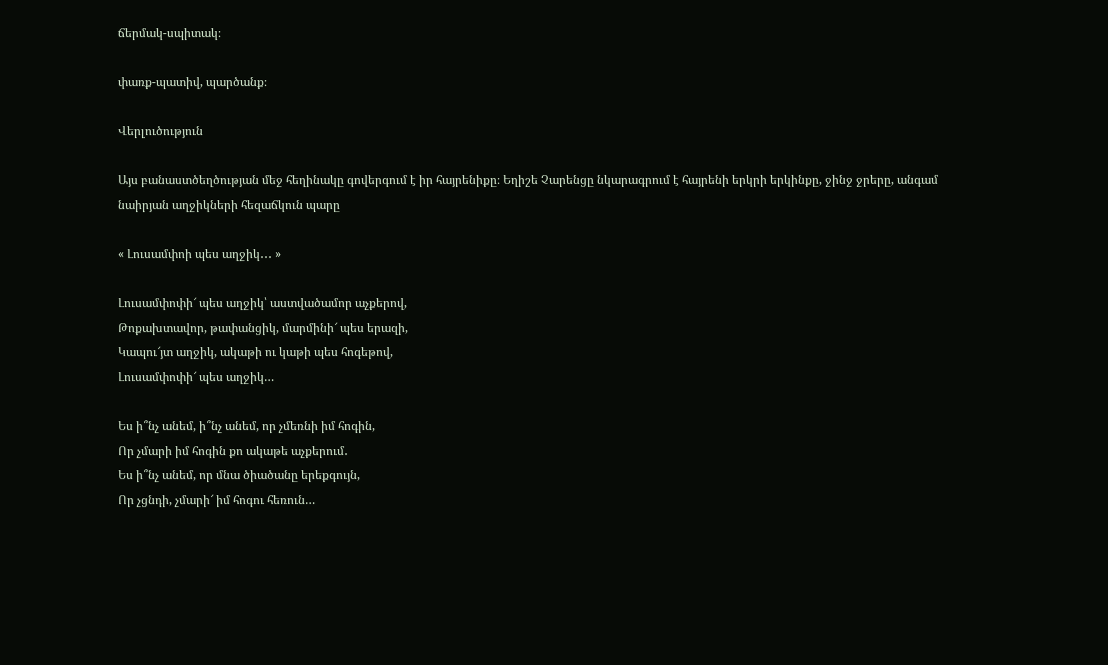ճերմակ-սպիտակ։

փառք-պատիվ, պարծանք։

Վերլուծություն

Այս բանաստծեղծության մեջ հեղինակը գովերգում է իր հայրենիքը։ Եղիշե Չարենցը նկարագրում է հայրենի երկրի երկինքը, ջինջ ջրերը, անգամ նաիրյան աղջիկների հեզաճկուն պարը

« Լուսամփոի պես աղջիկ․․․ »

Լուսամփոփի՜ պես աղջիկ՝ աստվածամոր աչքերով,
Թոքախտավոր, թափանցիկ, մարմինի՜ պես երազի,
Կապու՜յտ աղջիկ, ակաթի ու կաթի պես հոգեթով,
Լուսամփոփի՜ պես աղջիկ…

Ես ի՞նչ անեմ, ի՞նչ անեմ, որ չմեռնի իմ հոգին,
Որ չմարի իմ հոգին քո ակաթե աչքերում․
Ես ի՞նչ անեմ, որ մնա ծիածանը երեքգույն,
Որ չցնդի, չմարի՜ իմ հոգու հեռուն…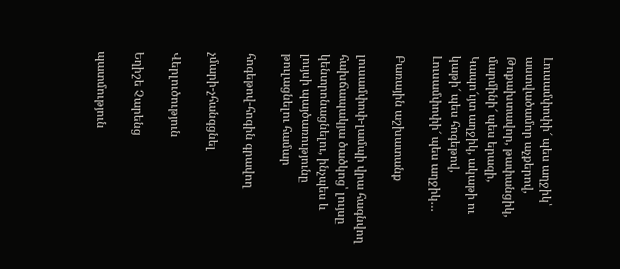Լուսամփոփի՜ պես աղջիկ՝ աստվածամոր աչքերով,
Թոքախտավոր, թափանցիկ, մարմինի՜ պես երազի,
Կապո՜ւյտ աղջիկ, ակաթի ու կաթի՜ պես հոգեթով,
Լուսամփոփի՜ պես աղջիկ…

Բառային աշխատանք

լուսամփոփ-լամպի վրա հագնվող հախճապակյա ծածկոց՝ լույսը կենտրոնացնելու, ինչպես և լույսի պայծառությունը թուլացնելու համար

հոգեթով-հոգին գրավող

չմարի-չհանգցնել

Վերլուծություն

Եղիշե Չարենց

պատմություն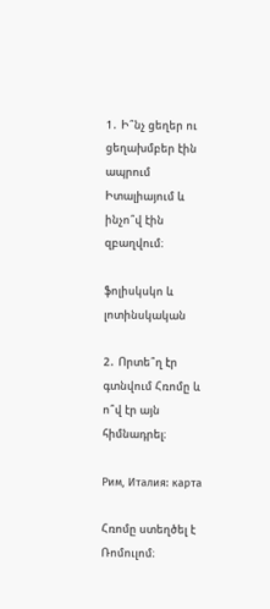1․ Ի՞նչ ցեղեր ու ցեղախմբեր էին ապրում Իտալիայում և ինչո՞վ էին զբաղվում։

ֆոլիսկսկո և լոտինսկական

2․ Որտե՞ղ էր գտնվում Հռոմը և ո՞վ էր այն հիմնադրել։

Рим, Италия: карта

Հռոմը ստեղծել է Ռոմուլոմ։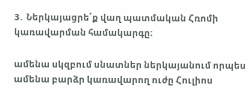3․ Ներկայացրե՛ք վաղ պատմական Հռոմի կառավարման համակարգը։

ամենա սկզբում սնատներ ներկայանում որպես ամենա բարձր կառավարող ուժը Հուլիոս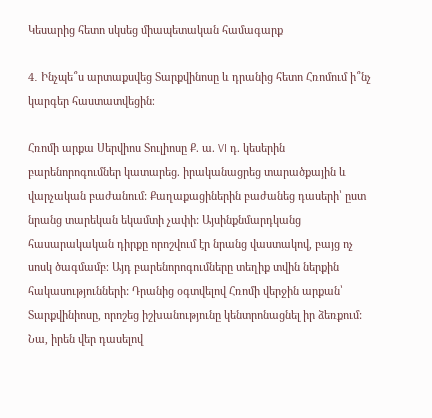Կեսարից հետո սկսեց միապետական համագարք

4․ Ինչպե՞ս արտաքսվեց Տարքվինոսը և դրանից հետո Հռոմում ի՞նչ կարգեր հաստատվեցին։

Հռոմի արքա Սերվիոս Տուլիոսը Ք. ա. VI դ. կեսերին բարենորոգումներ կատարեց. իրականացրեց տարածքային և վարչական բաժանում: Քաղաքացիներին բաժանեց դասերի՝ ըստ նրանց տարեկան եկամտի չափի: Այսինքնմարդկանց հասարակական դիրքը որոշվում էր նրանց վաստակով, բայց ոչ սոսկ ծագմամբ։ Այդ բարենորոգումները տեղիք տվին ներքին հակասությունների: Դրանից օգտվելով Հռոմի վերջին արքան՝ Տարքվինիոսը, որոշեց իշխանությունը կենտրոնացնել իր ձեռքում: Նա, իրեն վեր դասելով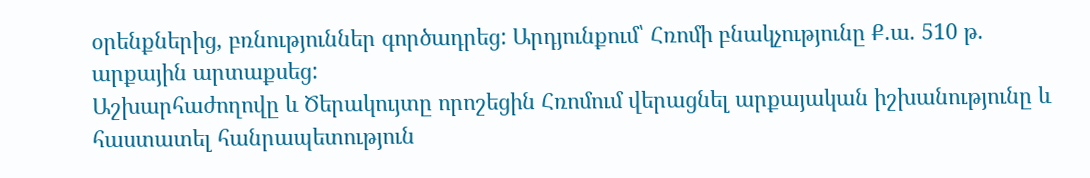օրենքներից, բռնություններ գործադրեց: Արդյունքում՝ Հռոմի բնակչությունը Ք.ա. 510 թ. արքային արտաքսեց:
Աշխարհաժողովը և Ծերակույտը որոշեցին Հռոմում վերացնել արքայական իշխանությունը և հաստատել հանրապետություն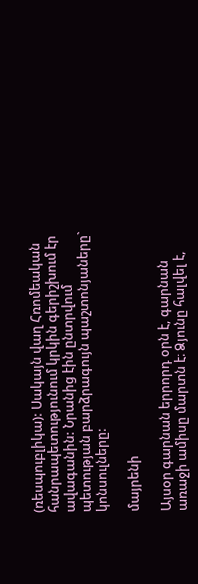(ռեսպուբլիկա): Սակայն վաղ Հռոմեական հանրապետությունում կրկին գերիշխում էր ավագանին: Նրանից էին ընտրվում պետության բարձրագույն պաշտոնյաները` կոնսուլները:

մայրենի

Այսօր գարնան երրորդ օրն է, գարնան առաջի ամիսը մարտն է։ Ձյունը հալվել է,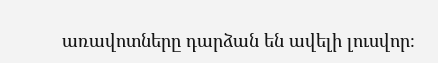առավոտները դարձան են ավելի լուսվոր։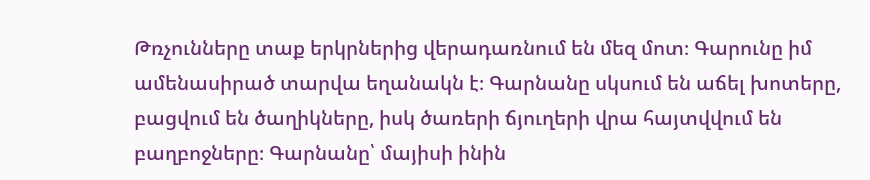Թռչունները տաք երկրներից վերադառնում են մեզ մոտ։ Գարունը իմ ամենասիրած տարվա եղանակն է։ Գարնանը սկսում են աճել խոտերը, բացվում են ծաղիկները, իսկ ծառերի ճյուղերի վրա հայտվվում են բաղբոջները։ Գարնանը՝ մայիսի ինին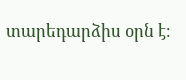տարեդարձիս օրն է։